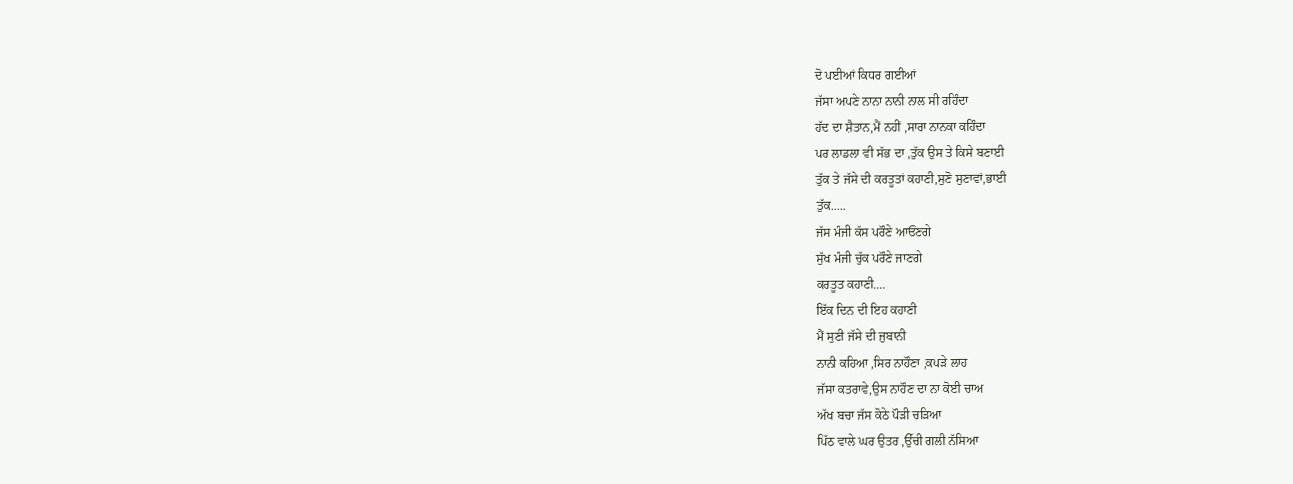ਦੋ ਪਈਆਂ ਕਿਧਰ ਗਈਆਂ
ਜੱਸਾ ਅਪਣੇ ਨਾਨਾ ਨਾਨੀ ਨਾਲ ਸੀ ਰਹਿੰਦਾ
ਹੱਦ ਦਾ ਸ਼ੈਤਾਨ,ਮੈਂ ਨਹੀਂ ,ਸਾਰਾ ਨਾਨਕਾ ਕਹਿੰਦਾ
ਪਰ ਲਾਡਲਾ ਵੀ ਸੱਭ ਦਾ ,ਤੁੱਕ ਉਸ ਤੇ ਕਿਸੇ ਬਣਾਈ
ਤੁੱਕ ਤੇ ਜੱਸੇ ਦੀ ਕਰਤੂਤਾਂ ਕਹਾਣੀ,ਸੁਣੋ ਸੁਣਾਵਾਂ,ਭਾਈ
ਤੁੱਕ.....
ਜੱਸ ਮੰਜੀ ਕੱਸ ਪਰੌਣੇ ਆਓਂਣਗੇ
ਸੁੱਖ ਮੰਜੀ ਚੁੱਕ ਪਰੌਣੇ ਜਾਣਗੇ
ਕਰਤੂਤ ਕਹਾਣੀ....
ਇੱਕ ਦਿਨ ਦੀ ਇਹ ਕਹਾਣੀ
ਮੈਂ ਸੁਣੀ ਜੱਸੇ ਦੀ ਜੁਬਾਨੀ
ਨਾਨੀ ਕਹਿਆ ,ਸਿਰ ਨਾਹੌਣਾ ,ਕਪੜੇ ਲਾਹ
ਜੱਸਾ ਕਤਰਾਵੇ,ਉਸ ਨਾਹੌਣ ਦਾ ਨਾ ਕੋਈ ਚਾਅ
ਅੱਖ ਬਚਾ ਜੱਸ ਕੋਠੇ ਪੌੜੀ ਚੜਿਆ
ਪਿੱਠ ਵਾਲੇ ਘਰ ਉਤਰ ,ਉੱਚੀ ਗਲੀ ਨੱਸਿਆ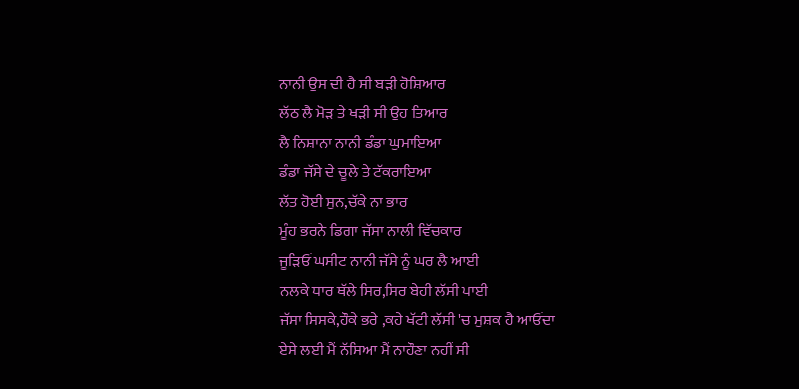ਨਾਨੀ ਉਸ ਦੀ ਹੈ ਸੀ ਬੜੀ ਹੋਸ਼ਿਆਰ
ਲੱਠ ਲੈ ਮੋੜ ਤੇ ਖੜੀ ਸੀ ਉਹ ਤਿਆਰ
ਲੈ ਨਿਸ਼ਾਨਾ ਨਾਨੀ ਡੰਡਾ ਘੁਮਾਇਆ
ਡੰਡਾ ਜੱਸੇ ਦੇ ਚੂਲੇ ਤੇ ਟੱਕਰਾਇਆ
ਲੱਤ ਹੋਈ ਸੁਨ,ਚੱਕੇ ਨਾ ਭਾਰ
ਮੂੰਹ ਭਰਨੇ ਡਿਗਾ ਜੱਸਾ ਨਾਲੀ ਵਿੱਚਕਾਰ
ਜੂੜਿਓਂ ਘਸੀਟ ਨਾਨੀ ਜੱਸੇ ਨੂੰ ਘਰ ਲੈ ਆਈ
ਨਲਕੇ ਧਾਰ ਥੱਲੇ ਸਿਰ,ਸਿਰ ਬੇਹੀ ਲੱਸੀ ਪਾਈ
ਜੱਸਾ ਸਿਸਕੇ,ਹੌਕੇ ਭਰੇ ,ਕਹੇ ਖੱਟੀ ਲੱਸੀ 'ਚ ਮੁਸ਼ਕ ਹੈ ਆਓਂਦਾ
ਏਸੇ ਲਈ ਮੈਂ ਨੱਸਿਆ ਮੈਂ ਨਾਹੌਣਾ ਨਹੀਂ ਸੀ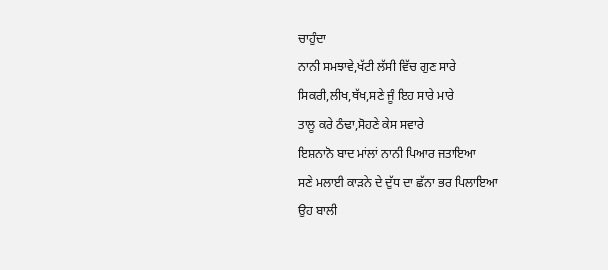ਚਾਹੁੰਦਾ
ਨਾਨੀ ਸਮਝਾਵੇ,ਖੱਟੀ ਲੱਸੀ ਵਿੱਚ ਗੁਣ ਸਾਰੇ
ਸਿਕਰੀ,ਲੀਖ,ਥੱਖ,ਸਣੇ ਜੂੰ ਇਹ ਸਾਰੇ ਮਾਰੇ
ਤਾਲੂ ਕਰੇ ਠੰਢਾ,ਸੋਹਣੇ ਕੇਸ ਸਵਾਰੇ
ਇਸ਼ਨਾਨੋ ਬਾਦ ਮਾਂਲਾਂ ਨਾਨੀ ਪਿਆਰ ਜਤਾਇਆ
ਸਣੇ ਮਲਾਈ ਕਾੜਨੇ ਦੇ ਦੁੱਧ ਦਾ ਛੱਨਾ ਭਰ ਪਿਲਾਇਆ
ਉਹ ਬਾਲੀ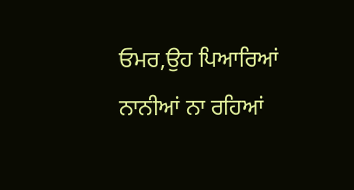ਓਮਰ,ਉਹ ਪਿਆਰਿਆਂ ਨਾਨੀਆਂ ਨਾ ਰਹਿਆਂ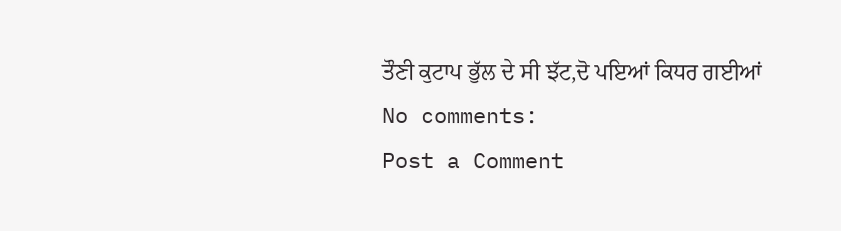ਤੌਣੀ ਕੁਟਾਪ ਭੁੱਲ ਦੇ ਸੀ ਝੱਟ,ਦੋ ਪਇਆਂ ਕਿਧਰ ਗਈਆਂ
No comments:
Post a Comment